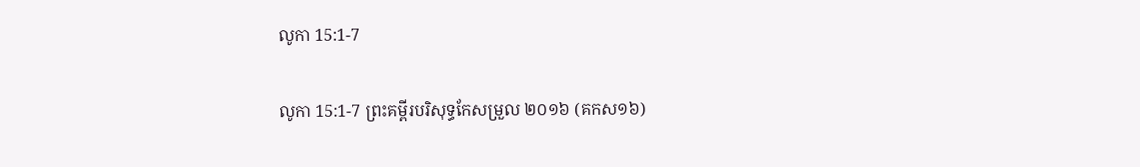លូកា 15:1-7

លូកា 15:1-7 ព្រះគម្ពីរបរិសុទ្ធកែសម្រួល ២០១៦ (គកស១៦)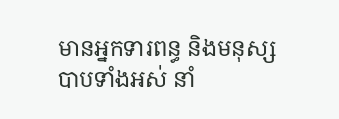មានអ្នកទារពន្ធ និងមនុស្សបាបទាំងអស់ នាំ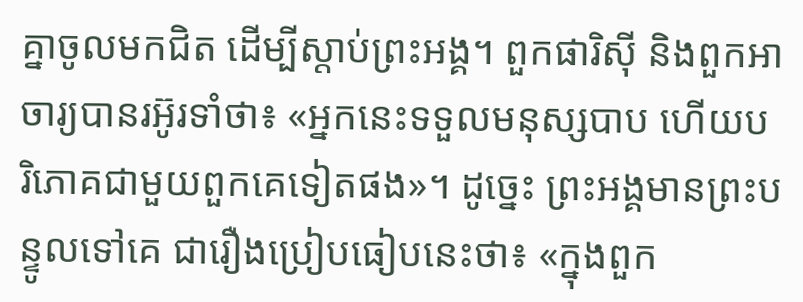គ្នាចូលមកជិត ដើម្បីស្តាប់ព្រះ‌អង្គ។ ពួកផារិស៊ី និងពួកអាចារ្យបានរអ៊ូរទាំថា៖ «អ្នកនេះទទួលមនុស្សបាប ហើយបរិ‌ភោគជាមួយពួកគេទៀតផង»។ ដូច្នេះ ព្រះ‌អង្គមានព្រះ‌បន្ទូលទៅគេ ជារឿងប្រៀបធៀបនេះថា៖ «ក្នុងពួក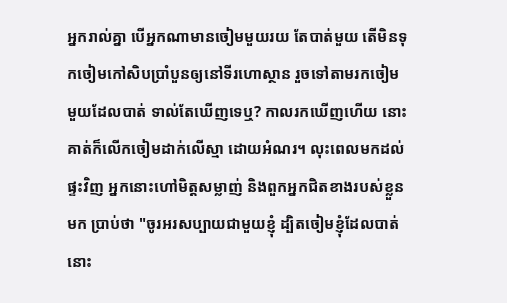អ្នករាល់គ្នា បើអ្នកណាមានចៀមមួយរយ តែបាត់មួយ តើមិនទុកចៀមកៅ‌សិបប្រាំបួនឲ្យនៅទីរហោ‌ស្ថាន រួចទៅតាមរកចៀមមួយដែលបាត់ ទាល់តែឃើញទេឬ? កាលរកឃើញហើយ នោះគាត់ក៏លើកចៀមដាក់លើស្មា ដោយអំណរ។ លុះពេលមកដល់ផ្ទះវិញ អ្នកនោះហៅមិត្តសម្លាញ់ និងពួកអ្នកជិតខាងរបស់ខ្លួនមក ប្រាប់ថា "ចូរអរសប្បាយជាមួយខ្ញុំ ដ្បិតចៀមខ្ញុំដែលបាត់ នោះ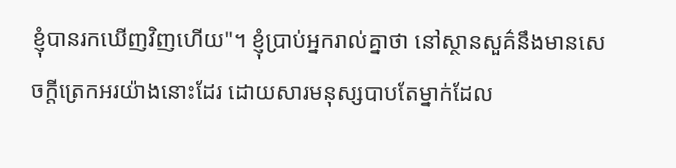ខ្ញុំបានរកឃើញវិញហើយ"។ ខ្ញុំប្រាប់អ្នករាល់គ្នាថា នៅស្ថាន‌សួគ៌នឹងមានសេចក្តីត្រេក‌អរយ៉ាងនោះដែរ ដោយ‌សារមនុស្សបាបតែម្នាក់ដែល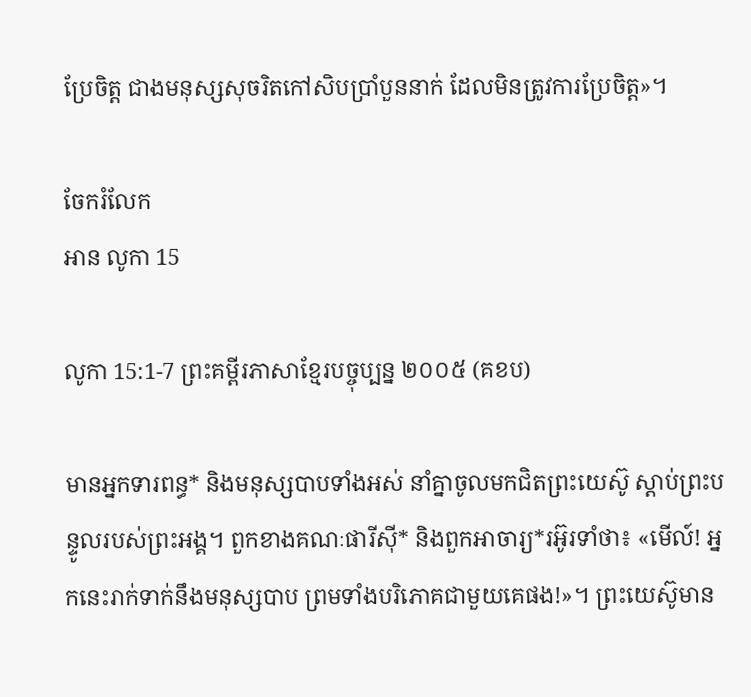ប្រែចិត្ត ជាងមនុស្សសុចរិតកៅ‌សិបប្រាំបួននាក់ ដែលមិនត្រូវការប្រែចិត្ត»។

ចែករំលែក
អាន លូកា 15

លូកា 15:1-7 ព្រះគម្ពីរភាសាខ្មែរបច្ចុប្បន្ន ២០០៥ (គខប)

មានអ្នកទារពន្ធ* និងមនុស្សបាបទាំងអស់ នាំគ្នាចូលមកជិតព្រះ‌យេស៊ូ ស្ដាប់ព្រះ‌បន្ទូលរបស់ព្រះអង្គ។ ពួកខាងគណៈ‌ផារីស៊ី* និងពួកអាចារ្យ*រអ៊ូ‌រទាំថា៖ «មើល៍! អ្នកនេះរាក់‌ទាក់នឹងមនុស្សបាប ព្រមទាំងបរិភោគជាមួយគេផង!»។ ព្រះ‌យេស៊ូមាន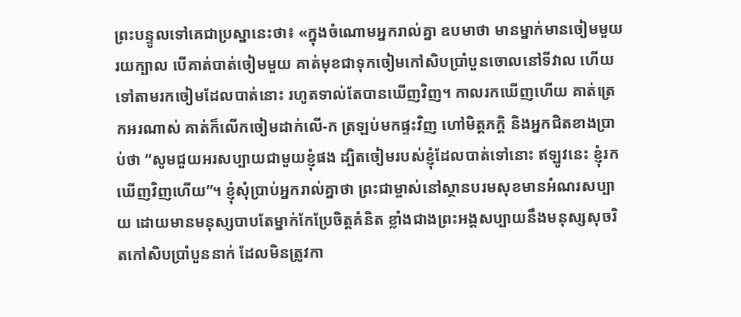ព្រះ‌បន្ទូលទៅគេជាប្រស្នានេះថា៖ «ក្នុងចំណោមអ្នករាល់គ្នា ឧបមាថា មានម្នាក់មានចៀមមួយរយក្បាល បើគាត់បាត់ចៀមមួយ គាត់មុខជាទុកចៀមកៅ‌សិបប្រាំបួនចោលនៅទីវាល ហើយទៅតាមរកចៀមដែលបាត់នោះ រហូតទាល់តែបានឃើញវិញ។ កាលរកឃើញហើយ គាត់ត្រេកអរណាស់ គាត់ក៏លើកចៀមដាក់លើ-ក ត្រឡប់មកផ្ទះវិញ ហៅមិត្ត‌ភក្ដិ និងអ្នកជិតខាងប្រាប់ថា “សូមជួយអរសប្បាយជាមួយខ្ញុំផង ដ្បិតចៀមរបស់ខ្ញុំដែលបាត់ទៅនោះ ឥឡូវនេះ ខ្ញុំរកឃើញវិញហើយ”។ ខ្ញុំសុំប្រាប់អ្នករាល់គ្នាថា ព្រះ‌ជាម្ចាស់នៅស្ថានបរម‌សុខមានអំណរសប្បាយ ដោយមានមនុស្សបាបតែម្នាក់កែប្រែចិត្តគំនិត ខ្លាំងជាងព្រះអង្គសប្បាយនឹងមនុស្សសុចរិតកៅ‌សិបប្រាំបួននាក់ ដែលមិនត្រូវកា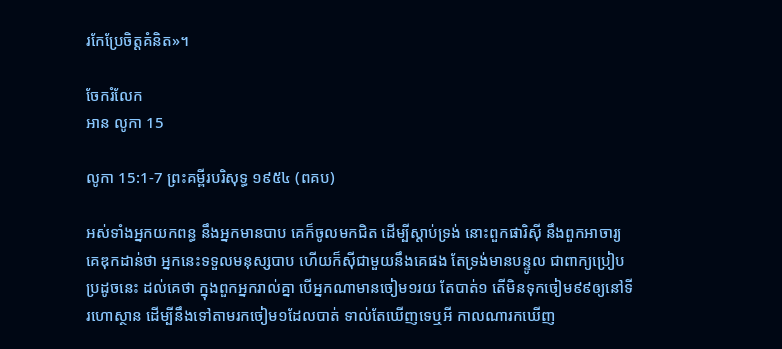រកែប្រែចិត្តគំនិត»។

ចែករំលែក
អាន លូកា 15

លូកា 15:1-7 ព្រះគម្ពីរបរិសុទ្ធ ១៩៥៤ (ពគប)

អស់ទាំងអ្នកយកពន្ធ នឹងអ្នកមានបាប គេក៏ចូលមកជិត ដើម្បីស្តាប់ទ្រង់ នោះពួកផារិស៊ី នឹងពួកអាចារ្យគេឌុក‌ដាន់ថា អ្នកនេះទទួលមនុស្សបាប ហើយក៏ស៊ីជាមួយនឹងគេផង តែទ្រង់មានបន្ទូល ជាពាក្យប្រៀបប្រដូចនេះ ដល់គេថា ក្នុងពួកអ្នករាល់គ្នា បើអ្នកណាមានចៀម១រយ តែបាត់១ តើមិនទុកចៀម៩៩ឲ្យនៅទីរហោ‌ស្ថាន ដើម្បីនឹងទៅតាមរកចៀម១ដែលបាត់ ទាល់តែឃើញទេឬអី កាលណារកឃើញ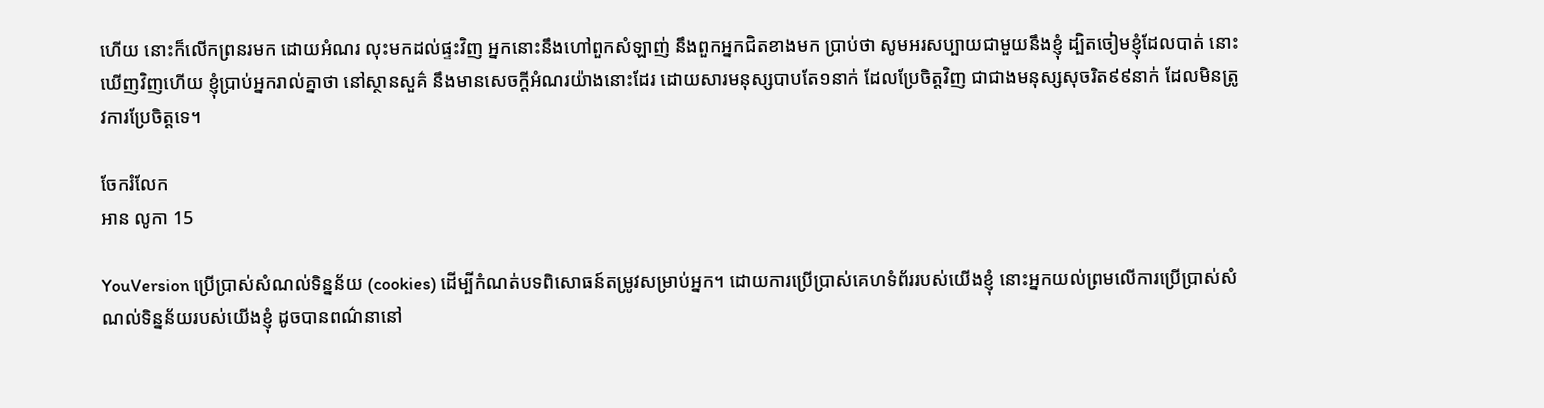ហើយ នោះក៏លើកព្រនរមក ដោយអំណរ លុះមកដល់ផ្ទះវិញ អ្នកនោះនឹងហៅពួកសំឡាញ់ នឹងពួកអ្នកជិតខាងមក ប្រាប់ថា សូមអរសប្បាយជាមួយនឹងខ្ញុំ ដ្បិតចៀមខ្ញុំដែលបាត់ នោះឃើញវិញហើយ ខ្ញុំប្រាប់អ្នករាល់គ្នាថា នៅស្ថាន‌សួគ៌ នឹងមានសេចក្ដីអំណរយ៉ាងនោះដែរ ដោយ‌សារមនុស្សបាបតែ១នាក់ ដែលប្រែចិត្តវិញ ជាជាងមនុស្សសុចរិត៩៩នាក់ ដែលមិនត្រូវការប្រែចិត្តទេ។

ចែករំលែក
អាន លូកា 15

YouVersion ប្រើប្រាស់សំណល់ទិន្នន័យ (cookies) ដើម្បីកំណត់បទពិសោធន៍តម្រូវសម្រាប់អ្នក។ ដោយការប្រើប្រាស់គេហទំព័ររបស់យើងខ្ញុំ នោះអ្នកយល់ព្រមលើការប្រើប្រាស់សំណល់ទិន្នន័យរបស់យើងខ្ញុំ ដូចបានពណ៌នានៅ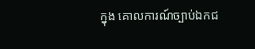ក្នុង គោលការណ៍ច្បាប់ឯកជ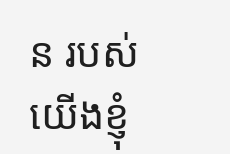ន របស់យើងខ្ញុំ